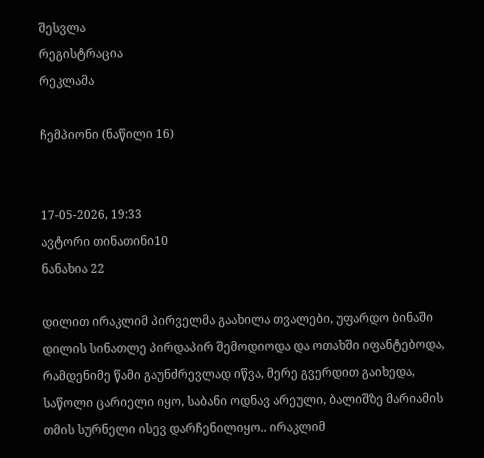შესვლა
რეგისტრაცია
რეკლამა

ჩემპიონი (ნაწილი 16)


17-05-2026, 19:33
ავტორი თინათინი10
ნანახია 22

დილით ირაკლიმ პირველმა გაახილა თვალები, უფარდო ბინაში დილის სინათლე პირდაპირ შემოდიოდა და ოთახში იფანტებოდა, რამდენიმე წამი გაუნძრევლად იწვა, მერე გვერდით გაიხედა, საწოლი ცარიელი იყო, საბანი ოდნავ არეული, ბალიშზე მარიამის თმის სურნელი ისევ დარჩენილიყო.. ირაკლიმ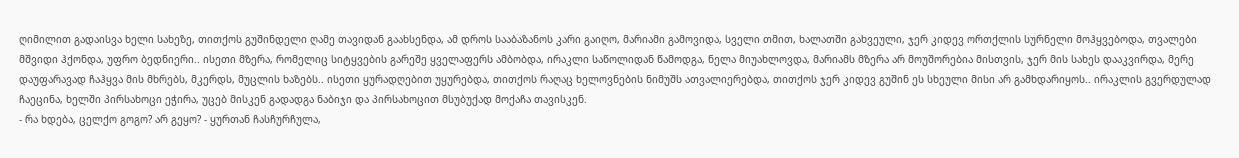ღიმილით გადაისვა ხელი სახეზე, თითქოს გუშინდელი ღამე თავიდან გაახსენდა, ამ დროს სააბაზანოს კარი გაიღო, მარიამი გამოვიდა, სველი თმით, ხალათში გახვეული, ჯერ კიდევ ორთქლის სურნელი მოჰყვებოდა, თვალები მშვიდი ჰქონდა, უფრო ბედნიერი.. ისეთი მზერა, რომელიც სიტყვების გარეშე ყველაფერს ამბობდა, ირაკლი საწოლიდან წამოდგა, ნელა მიუახლოვდა, მარიამს მზერა არ მოუშორებია მისთვის, ჯერ მის სახეს დააკვირდა, მერე დაუფარავად ჩაჰყვა მის მხრებს, მკერდს, მუცლის ხაზებს.. ისეთი ყურადღებით უყურებდა, თითქოს რაღაც ხელოვნების ნიმუშს ათვალიერებდა, თითქოს ჯერ კიდევ გუშინ ეს სხეული მისი არ გამხდარიყოს.. ირაკლის გვერდულად ჩაეცინა, ხელში პირსახოცი ეჭირა, უცებ მისკენ გადადგა ნაბიჯი და პირსახოცით მსუბუქად მოქაჩა თავისკენ.
- რა ხდება, ცელქო გოგო? არ გეყო? - ყურთან ჩასჩურჩულა,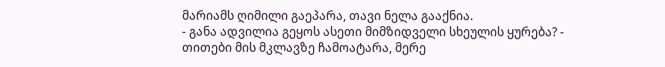მარიამს ღიმილი გაეპარა, თავი ნელა გააქნია.
- განა ადვილია გეყოს ასეთი მიმზიდველი სხეულის ყურება? -
თითები მის მკლავზე ჩამოატარა, მერე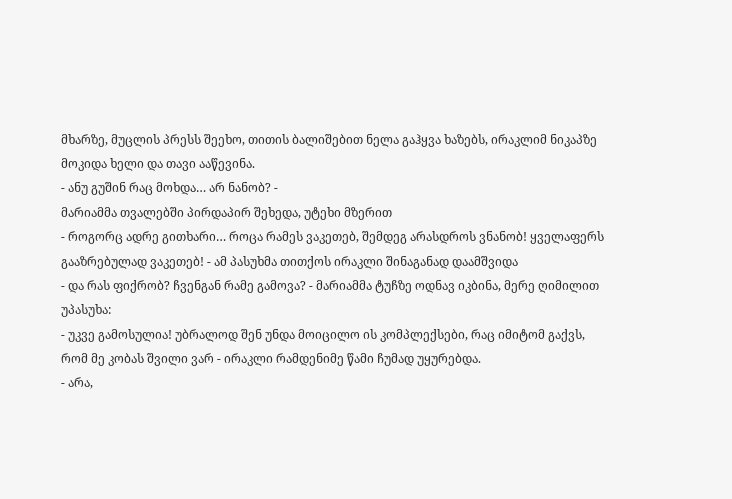მხარზე, მუცლის პრესს შეეხო, თითის ბალიშებით ნელა გაჰყვა ხაზებს, ირაკლიმ ნიკაპზე მოკიდა ხელი და თავი ააწევინა.
- ანუ გუშინ რაც მოხდა… არ ნანობ? -
მარიამმა თვალებში პირდაპირ შეხედა, უტეხი მზერით
- როგორც ადრე გითხარი… როცა რამეს ვაკეთებ, შემდეგ არასდროს ვნანობ! ყველაფერს გააზრებულად ვაკეთებ! - ამ პასუხმა თითქოს ირაკლი შინაგანად დაამშვიდა
- და რას ფიქრობ? ჩვენგან რამე გამოვა? - მარიამმა ტუჩზე ოდნავ იკბინა, მერე ღიმილით უპასუხა:
- უკვე გამოსულია! უბრალოდ შენ უნდა მოიცილო ის კომპლექსები, რაც იმიტომ გაქვს, რომ მე კობას შვილი ვარ - ირაკლი რამდენიმე წამი ჩუმად უყურებდა.
- არა,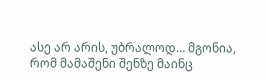ასე არ არის, უბრალოდ… მგონია, რომ მამაშენი შენზე მაინც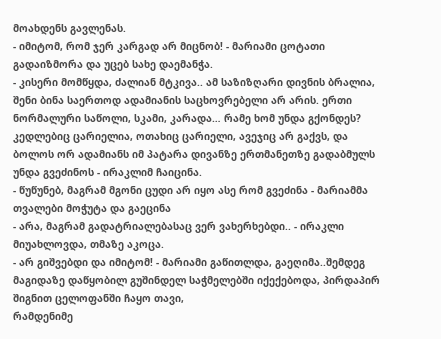მოახდენს გავლენას.
- იმიტომ, რომ ჯერ კარგად არ მიცნობ! - მარიამი ცოტათი გადაიზმორა და უცებ სახე დაემანჭა.
- კისერი მომწყდა, ძალიან მტკივა.. ამ საზიზღარი დივნის ბრალია, შენი ბინა საერთოდ ადამიანის საცხოვრებელი არ არის. ერთი ნორმალური საწოლი, სკამი, კარადა… რამე ხომ უნდა გქონდეს? კედლებიც ცარიელია, ოთახიც ცარიელი, ავეჯიც არ გაქვს, და ბოლოს ორ ადამიანს იმ პატარა დივანზე ერთმანეთზე გადაბმულს უნდა გვეძინოს - ირაკლიმ ჩაიცინა.
- წუწუნებ, მაგრამ მგონი ცუდი არ იყო ასე რომ გვეძინა - მარიამმა თვალები მოჭუტა და გაეცინა
- არა, მაგრამ გადატრიალებასაც ვერ ვახერხებდი.. - ირაკლი მიუახლოვდა, თმაზე აკოცა.
- არ გიშვებდი და იმიტომ! - მარიამი გაწითლდა, გაეღიმა..შემდეგ მაგიდაზე დაწყობილ გუშინდელ საჭმელებში იქექებოდა, პირდაპირ შიგნით ცელოფანში ჩაყო თავი,
რამდენიმე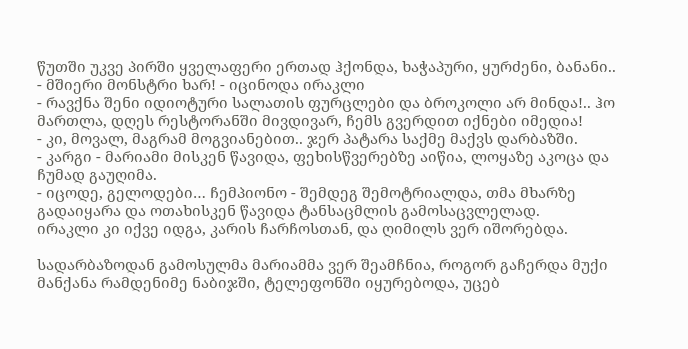წუთში უკვე პირში ყველაფერი ერთად ჰქონდა, ხაჭაპური, ყურძენი, ბანანი..
- მშიერი მონსტრი ხარ! - იცინოდა ირაკლი
- რავქნა შენი იდიოტური სალათის ფურცლები და ბროკოლი არ მინდა!.. ჰო მართლა, დღეს რესტორანში მივდივარ, ჩემს გვერდით იქნები იმედია!
- კი, მოვალ, მაგრამ მოგვიანებით.. ჯერ პატარა საქმე მაქვს დარბაზში.
- კარგი - მარიამი მისკენ წავიდა, ფეხისწვერებზე აიწია, ლოყაზე აკოცა და ჩუმად გაუღიმა.
- იცოდე, გელოდები… ჩემპიონო - შემდეგ შემოტრიალდა, თმა მხარზე გადაიყარა და ოთახისკენ წავიდა ტანსაცმლის გამოსაცვლელად.
ირაკლი კი იქვე იდგა, კარის ჩარჩოსთან, და ღიმილს ვერ იშორებდა.

სადარბაზოდან გამოსულმა მარიამმა ვერ შეამჩნია, როგორ გაჩერდა მუქი მანქანა რამდენიმე ნაბიჯში, ტელეფონში იყურებოდა, უცებ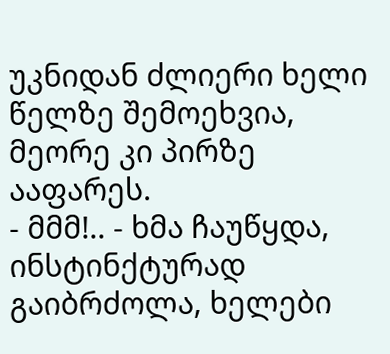უკნიდან ძლიერი ხელი წელზე შემოეხვია, მეორე კი პირზე ააფარეს.
- მმმ!.. - ხმა ჩაუწყდა, ინსტინქტურად გაიბრძოლა, ხელები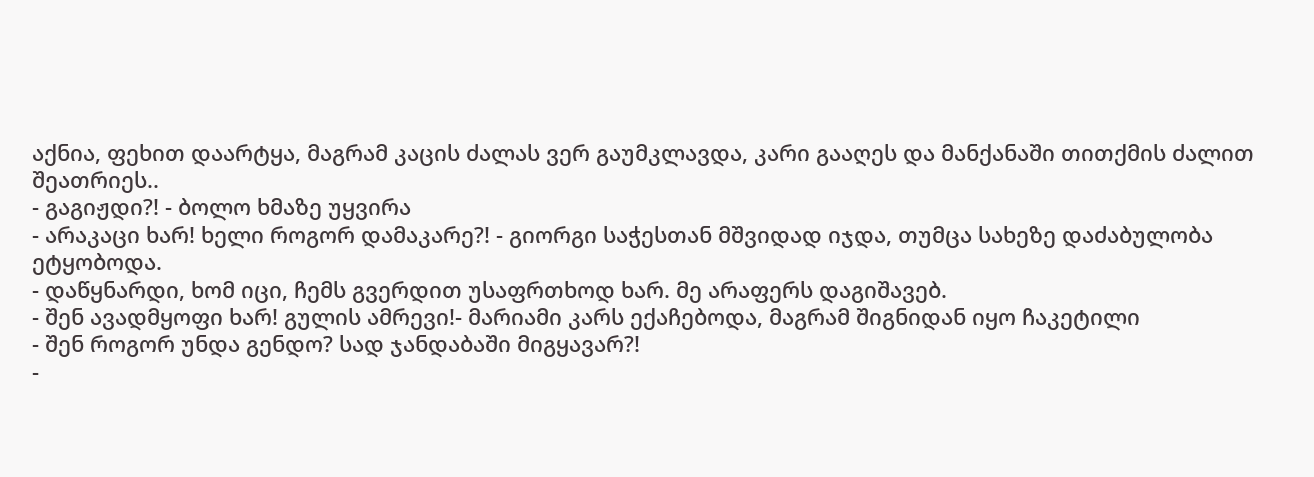აქნია, ფეხით დაარტყა, მაგრამ კაცის ძალას ვერ გაუმკლავდა, კარი გააღეს და მანქანაში თითქმის ძალით შეათრიეს..
- გაგიჟდი?! - ბოლო ხმაზე უყვირა
- არაკაცი ხარ! ხელი როგორ დამაკარე?! - გიორგი საჭესთან მშვიდად იჯდა, თუმცა სახეზე დაძაბულობა ეტყობოდა.
- დაწყნარდი, ხომ იცი, ჩემს გვერდით უსაფრთხოდ ხარ. მე არაფერს დაგიშავებ.
- შენ ავადმყოფი ხარ! გულის ამრევი!- მარიამი კარს ექაჩებოდა, მაგრამ შიგნიდან იყო ჩაკეტილი
- შენ როგორ უნდა გენდო? სად ჯანდაბაში მიგყავარ?!
-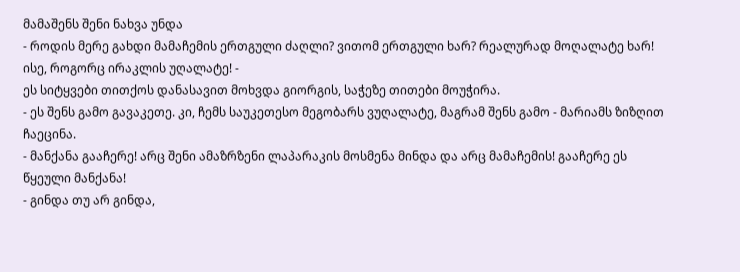მამაშენს შენი ნახვა უნდა
- როდის მერე გახდი მამაჩემის ერთგული ძაღლი? ვითომ ერთგული ხარ? რეალურად მოღალატე ხარ! ისე, როგორც ირაკლის უღალატე! -
ეს სიტყვები თითქოს დანასავით მოხვდა გიორგის, საჭეზე თითები მოუჭირა.
- ეს შენს გამო გავაკეთე. კი, ჩემს საუკეთესო მეგობარს ვუღალატე, მაგრამ შენს გამო - მარიამს ზიზღით ჩაეცინა.
- მანქანა გააჩერე! არც შენი ამაზრზენი ლაპარაკის მოსმენა მინდა და არც მამაჩემის! გააჩერე ეს წყეული მანქანა!
- გინდა თუ არ გინდა,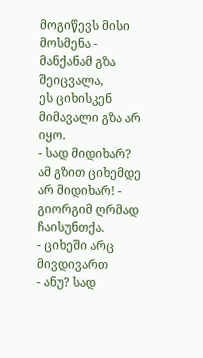მოგიწევს მისი მოსმენა - მანქანამ გზა შეიცვალა,
ეს ციხისკენ მიმავალი გზა არ იყო.
- სად მიდიხარ? ამ გზით ციხემდე არ მიდიხარ! - გიორგიმ ღრმად ჩაისუნთქა.
- ციხეში არც მივდივართ
- ანუ? სად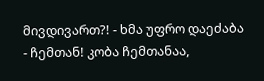მივდივართ?! - ხმა უფრო დაეძაბა
- ჩემთან! კობა ჩემთანაა,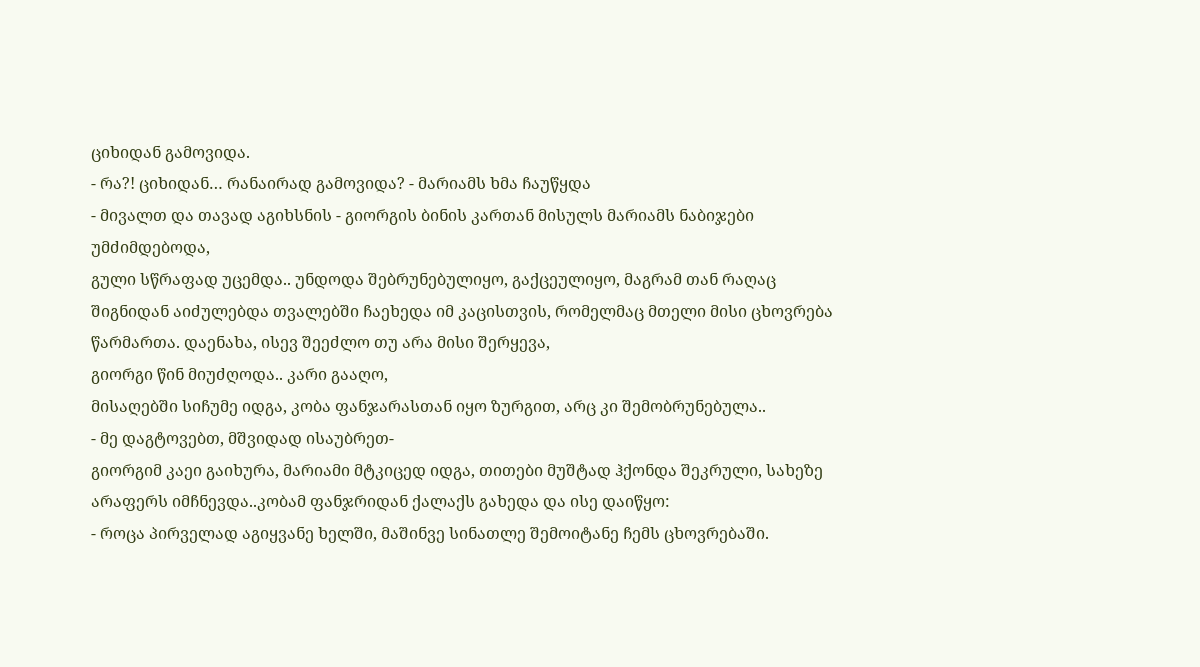ციხიდან გამოვიდა.
- რა?! ციხიდან… რანაირად გამოვიდა? - მარიამს ხმა ჩაუწყდა
- მივალთ და თავად აგიხსნის - გიორგის ბინის კართან მისულს მარიამს ნაბიჯები უმძიმდებოდა,
გული სწრაფად უცემდა.. უნდოდა შებრუნებულიყო, გაქცეულიყო, მაგრამ თან რაღაც შიგნიდან აიძულებდა თვალებში ჩაეხედა იმ კაცისთვის, რომელმაც მთელი მისი ცხოვრება წარმართა. დაენახა, ისევ შეეძლო თუ არა მისი შერყევა,
გიორგი წინ მიუძღოდა.. კარი გააღო,
მისაღებში სიჩუმე იდგა, კობა ფანჯარასთან იყო ზურგით, არც კი შემობრუნებულა..
- მე დაგტოვებთ, მშვიდად ისაუბრეთ-
გიორგიმ კაეი გაიხურა, მარიამი მტკიცედ იდგა, თითები მუშტად ჰქონდა შეკრული, სახეზე არაფერს იმჩნევდა..კობამ ფანჯრიდან ქალაქს გახედა და ისე დაიწყო:
- როცა პირველად აგიყვანე ხელში, მაშინვე სინათლე შემოიტანე ჩემს ცხოვრებაში.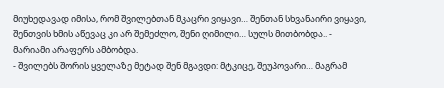მიუხედავად იმისა, რომ შვილებთან მკაცრი ვიყავი… შენთან სხვანაირი ვიყავი, შენთვის ხმის აწევაც კი არ შემეძლო, შენი ღიმილი… სულს მითბობდა.. -
მარიამი არაფერს ამბობდა.
- შვილებს შორის ყველაზე მეტად შენ მგავდი: მტკიცე, შეუპოვარი… მაგრამ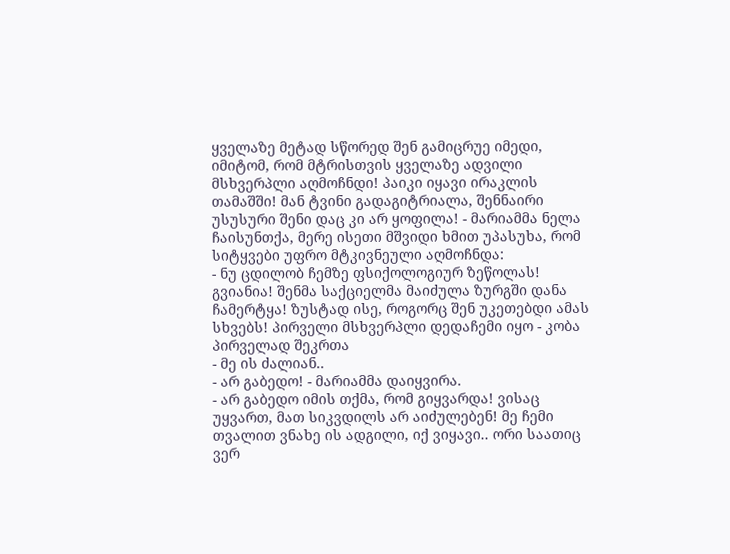ყველაზე მეტად სწორედ შენ გამიცრუე იმედი, იმიტომ, რომ მტრისთვის ყველაზე ადვილი მსხვერპლი აღმოჩნდი! პაიკი იყავი ირაკლის თამაშში! მან ტვინი გადაგიტრიალა, შენნაირი უსუსური შენი დაც კი არ ყოფილა! - მარიამმა ნელა ჩაისუნთქა, მერე ისეთი მშვიდი ხმით უპასუხა, რომ სიტყვები უფრო მტკივნეული აღმოჩნდა:
- ნუ ცდილობ ჩემზე ფსიქოლოგიურ ზეწოლას! გვიანია! შენმა საქციელმა მაიძულა ზურგში დანა ჩამერტყა! ზუსტად ისე, როგორც შენ უკეთებდი ამას სხვებს! პირველი მსხვერპლი დედაჩემი იყო - კობა პირველად შეკრთა
- მე ის ძალიან..
- არ გაბედო! - მარიამმა დაიყვირა.
- არ გაბედო იმის თქმა, რომ გიყვარდა! ვისაც უყვართ, მათ სიკვდილს არ აიძულებენ! მე ჩემი თვალით ვნახე ის ადგილი, იქ ვიყავი.. ორი საათიც ვერ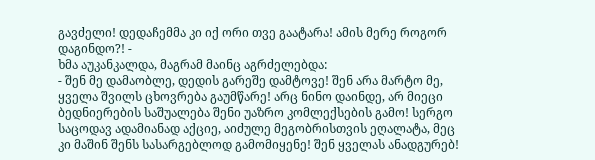გავძელი! დედაჩემმა კი იქ ორი თვე გაატარა! ამის მერე როგორ დაგინდო?! -
ხმა აუკანკალდა, მაგრამ მაინც აგრძელებდა:
- შენ მე დამაობლე, დედის გარეშე დამტოვე! შენ არა მარტო მე, ყველა შვილს ცხოვრება გაუმწარე! არც ნინო დაინდე, არ მიეცი ბედნიერების საშუალება შენი უაზრო კომლექსების გამო! სერგო საცოდავ ადამიანად აქციე, აიძულე მეგობრისთვის ეღალატა, მეც კი მაშინ შენს სასარგებლოდ გამომიყენე! შენ ყველას ანადგურებ!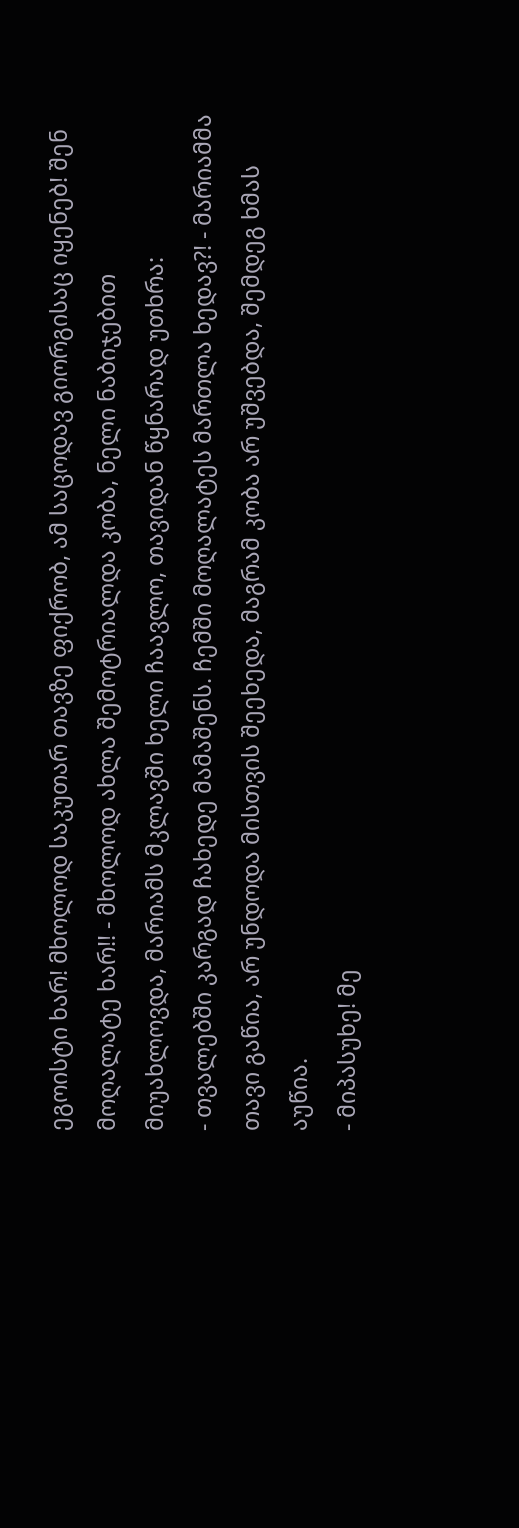ეგოისტი ხარ! მხოლოდ საკუთარ თავზე ფიქრობ, ამ საცოდავ გიორგისაც იყენებ! შენ მოღალატე ხარ!! - მხოლოდ ახლა შემოტრიალდა კობა, ნელი ნაბიჯებით მიუახლოვდა, მარიამს მკლავში ხელი ჩაავლო, თავიდან წყნარად უთხრა:
- თვალებში კარგად ჩახედე მამაშენს. ჩემში მოღალატეს მართლა ხედავ?! - მარიამმა თავი გაწია, არ უნდოდა მისთვის შეეხედა, მაგრამ კობა არ უშვებდა, შემდეგ ხმას აუწია.
- მიპასუხე! მე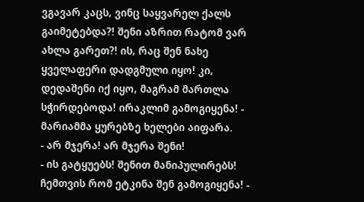ვგავარ კაცს, ვინც საყვარელ ქალს გაიმეტებდა?! შენი აზრით რატომ ვარ ახლა გარეთ?! ის, რაც შენ ნახე ყველაფერი დადგმული იყო! კი, დედაშენი იქ იყო, მაგრამ მართლა სჭირდებოდა! ირაკლიმ გამოგიყენა! - მარიამმა ყურებზე ხელები აიფარა.
- არ მჯერა! არ მჯერა შენი!
- ის გატყუებს! შენით მანიპულირებს! ჩემთვის რომ ეტკინა შენ გამოგიყენა! -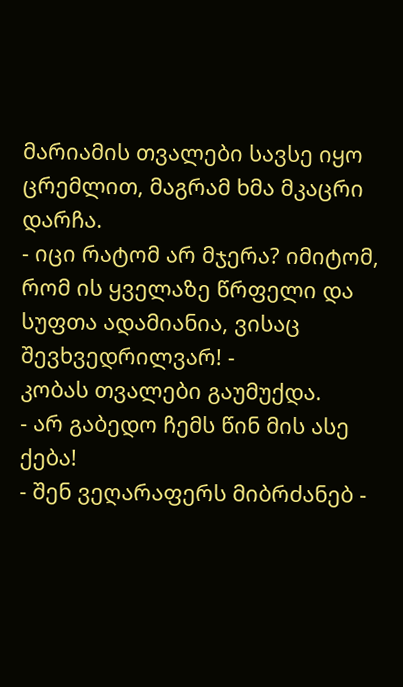მარიამის თვალები სავსე იყო ცრემლით, მაგრამ ხმა მკაცრი დარჩა.
- იცი რატომ არ მჯერა? იმიტომ, რომ ის ყველაზე წრფელი და სუფთა ადამიანია, ვისაც შევხვედრილვარ! -
კობას თვალები გაუმუქდა.
- არ გაბედო ჩემს წინ მის ასე ქება!
- შენ ვეღარაფერს მიბრძანებ -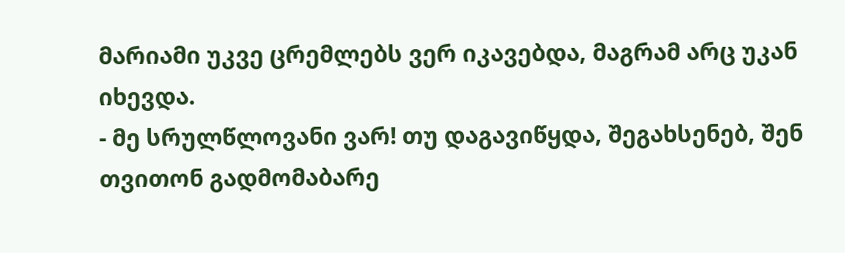მარიამი უკვე ცრემლებს ვერ იკავებდა, მაგრამ არც უკან იხევდა.
- მე სრულწლოვანი ვარ! თუ დაგავიწყდა, შეგახსენებ, შენ თვითონ გადმომაბარე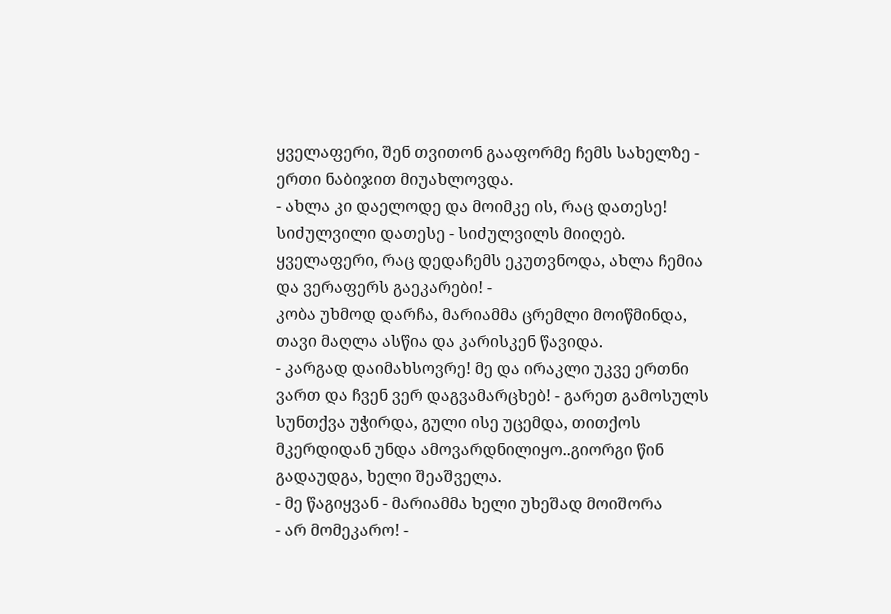ყველაფერი, შენ თვითონ გააფორმე ჩემს სახელზე - ერთი ნაბიჯით მიუახლოვდა.
- ახლა კი დაელოდე და მოიმკე ის, რაც დათესე! სიძულვილი დათესე - სიძულვილს მიიღებ. ყველაფერი, რაც დედაჩემს ეკუთვნოდა, ახლა ჩემია და ვერაფერს გაეკარები! -
კობა უხმოდ დარჩა, მარიამმა ცრემლი მოიწმინდა, თავი მაღლა ასწია და კარისკენ წავიდა.
- კარგად დაიმახსოვრე! მე და ირაკლი უკვე ერთნი ვართ და ჩვენ ვერ დაგვამარცხებ! - გარეთ გამოსულს სუნთქვა უჭირდა, გული ისე უცემდა, თითქოს მკერდიდან უნდა ამოვარდნილიყო..გიორგი წინ გადაუდგა, ხელი შეაშველა.
- მე წაგიყვან - მარიამმა ხელი უხეშად მოიშორა
- არ მომეკარო! -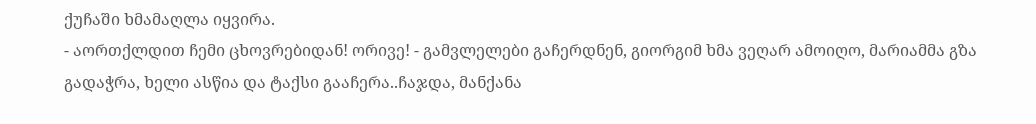ქუჩაში ხმამაღლა იყვირა.
- აორთქლდით ჩემი ცხოვრებიდან! ორივე! - გამვლელები გაჩერდნენ, გიორგიმ ხმა ვეღარ ამოიღო, მარიამმა გზა გადაჭრა, ხელი ასწია და ტაქსი გააჩერა..ჩაჯდა, მანქანა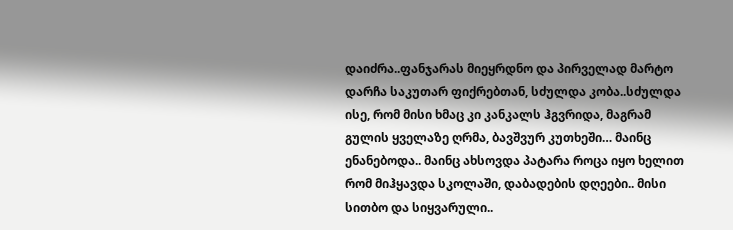დაიძრა..ფანჯარას მიეყრდნო და პირველად მარტო დარჩა საკუთარ ფიქრებთან, სძულდა კობა..სძულდა ისე, რომ მისი ხმაც კი კანკალს ჰგვრიდა, მაგრამ გულის ყველაზე ღრმა, ბავშვურ კუთხეში… მაინც ენანებოდა.. მაინც ახსოვდა პატარა როცა იყო ხელით რომ მიჰყავდა სკოლაში, დაბადების დღეები.. მისი სითბო და სიყვარული..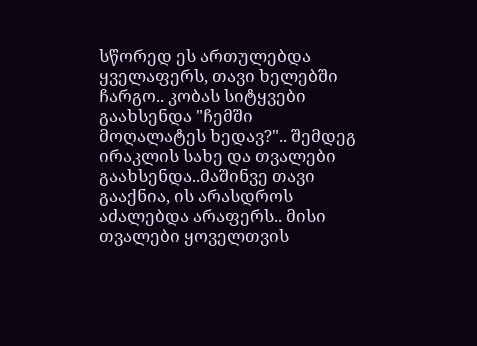სწორედ ეს ართულებდა ყველაფერს, თავი ხელებში ჩარგო.. კობას სიტყვები გაახსენდა "ჩემში მოღალატეს ხედავ?".. შემდეგ ირაკლის სახე და თვალები გაახსენდა..მაშინვე თავი გააქნია, ის არასდროს აძალებდა არაფერს.. მისი თვალები ყოველთვის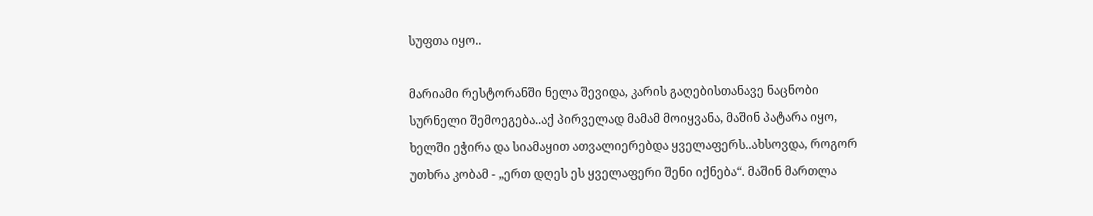სუფთა იყო..

მარიამი რესტორანში ნელა შევიდა, კარის გაღებისთანავე ნაცნობი სურნელი შემოეგება..აქ პირველად მამამ მოიყვანა, მაშინ პატარა იყო, ხელში ეჭირა და სიამაყით ათვალიერებდა ყველაფერს..ახსოვდა, როგორ უთხრა კობამ - „ერთ დღეს ეს ყველაფერი შენი იქნება“. მაშინ მართლა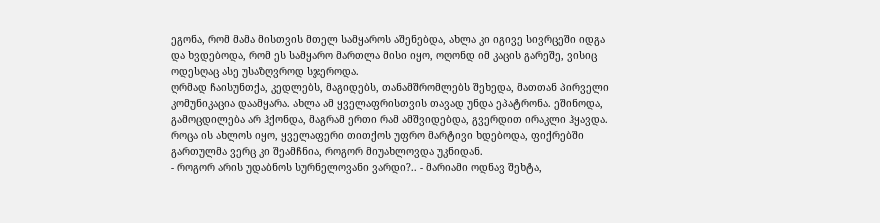ეგონა, რომ მამა მისთვის მთელ სამყაროს აშენებდა, ახლა კი იგივე სივრცეში იდგა და ხვდებოდა, რომ ეს სამყარო მართლა მისი იყო, ოღონდ იმ კაცის გარეშე, ვისიც ოდესღაც ასე უსაზღვროდ სჯეროდა.
ღრმად ჩაისუნთქა, კედლებს, მაგიდებს, თანამშრომლებს შეხედა, მათთან პირველი კომუნიკაცია დაამყარა. ახლა ამ ყველაფრისთვის თავად უნდა ეპატრონა. ეშინოდა, გამოცდილება არ ჰქონდა, მაგრამ ერთი რამ ამშვიდებდა, გვერდით ირაკლი ჰყავდა. როცა ის ახლოს იყო, ყველაფერი თითქოს უფრო მარტივი ხდებოდა, ფიქრებში გართულმა ვერც კი შეამჩნია, როგორ მიუახლოვდა უკნიდან.
- როგორ არის უდაბნოს სურნელოვანი ვარდი?.. - მარიამი ოდნავ შეხტა,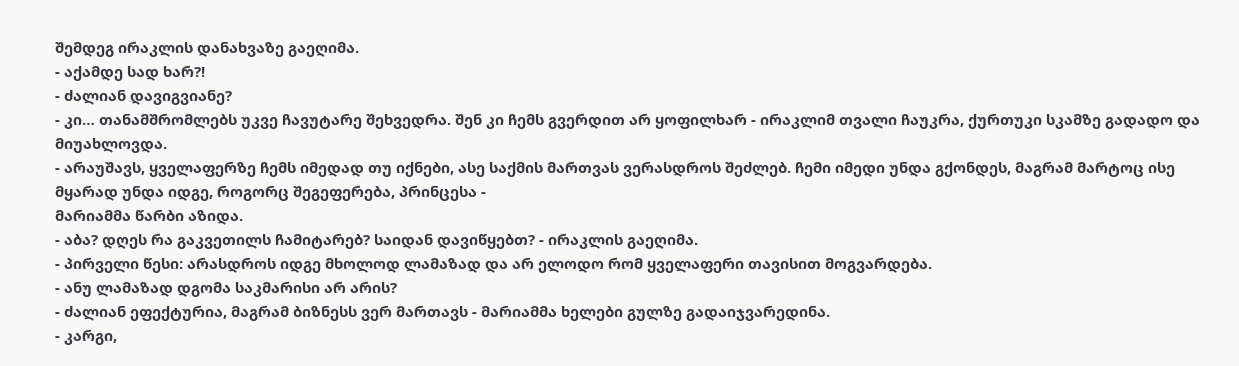შემდეგ ირაკლის დანახვაზე გაეღიმა.
- აქამდე სად ხარ?!
- ძალიან დავიგვიანე?
- კი… თანამშრომლებს უკვე ჩავუტარე შეხვედრა. შენ კი ჩემს გვერდით არ ყოფილხარ - ირაკლიმ თვალი ჩაუკრა, ქურთუკი სკამზე გადადო და მიუახლოვდა.
- არაუშავს, ყველაფერზე ჩემს იმედად თუ იქნები, ასე საქმის მართვას ვერასდროს შეძლებ. ჩემი იმედი უნდა გქონდეს, მაგრამ მარტოც ისე მყარად უნდა იდგე, როგორც შეგეფერება, პრინცესა -
მარიამმა წარბი აზიდა.
- აბა? დღეს რა გაკვეთილს ჩამიტარებ? საიდან დავიწყებთ? - ირაკლის გაეღიმა.
- პირველი წესი: არასდროს იდგე მხოლოდ ლამაზად და არ ელოდო რომ ყველაფერი თავისით მოგვარდება.
- ანუ ლამაზად დგომა საკმარისი არ არის?
- ძალიან ეფექტურია, მაგრამ ბიზნესს ვერ მართავს - მარიამმა ხელები გულზე გადაიჯვარედინა.
- კარგი,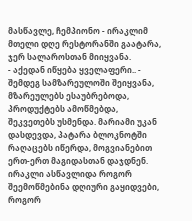მასწავლე, ჩემპიონო - ირაკლიმ მთელი დღე რესტორანში გაატარა, ჯერ სალაროსთან მიიყვანა.
- აქედან იწყება ყველაფერი.. -
შემდეგ სამზარეულოში შეიყვანა, მზარეულებს ესაუბრებოდა, პროდუქტებს ამოწმებდა, შეკვეთებს უსმენდა. მარიამი უკან დასდევდა, პატარა ბლოკნოტში რაღაცებს იწერდა, მოგვიანებით ერთ-ერთ მაგიდასთან დაჯდნენ. ირაკლი ასწავლიდა როგორ შეემოწმებინა დღიური გაყიდვები, როგორ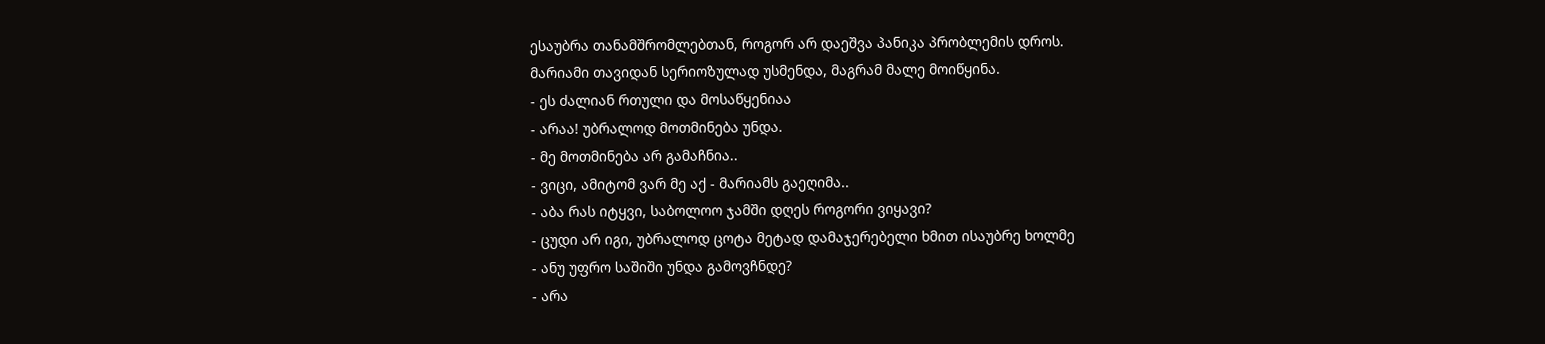ესაუბრა თანამშრომლებთან, როგორ არ დაეშვა პანიკა პრობლემის დროს.
მარიამი თავიდან სერიოზულად უსმენდა, მაგრამ მალე მოიწყინა.
- ეს ძალიან რთული და მოსაწყენიაა
- არაა! უბრალოდ მოთმინება უნდა.
- მე მოთმინება არ გამაჩნია..
- ვიცი, ამიტომ ვარ მე აქ - მარიამს გაეღიმა..
- აბა რას იტყვი, საბოლოო ჯამში დღეს როგორი ვიყავი?
- ცუდი არ იგი, უბრალოდ ცოტა მეტად დამაჯერებელი ხმით ისაუბრე ხოლმე
- ანუ უფრო საშიში უნდა გამოვჩნდე?
- არა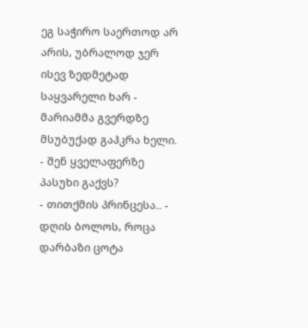ეგ საჭირო საერთოდ არ არის, უბრალოდ ჯერ ისევ ზედმეტად საყვარელი ხარ - მარიამმა გვერდზე მსუბუქად გაჰკრა ხელი.
- შენ ყველაფერზე პასუხი გაქვს?
- თითქმის პრინცესა.. - დღის ბოლოს, როცა დარბაზი ცოტა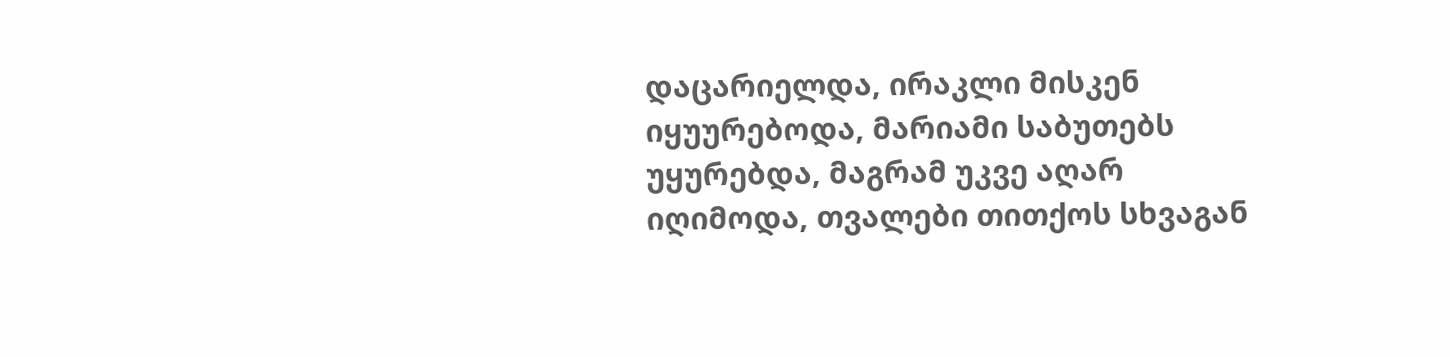დაცარიელდა, ირაკლი მისკენ იყუურებოდა, მარიამი საბუთებს უყურებდა, მაგრამ უკვე აღარ იღიმოდა, თვალები თითქოს სხვაგან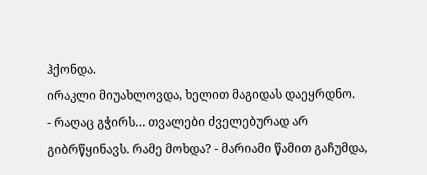ჰქონდა.
ირაკლი მიუახლოვდა, ხელით მაგიდას დაეყრდნო.
- რაღაც გჭირს… თვალები ძველებურად არ გიბრწყინავს. რამე მოხდა? - მარიამი წამით გაჩუმდა,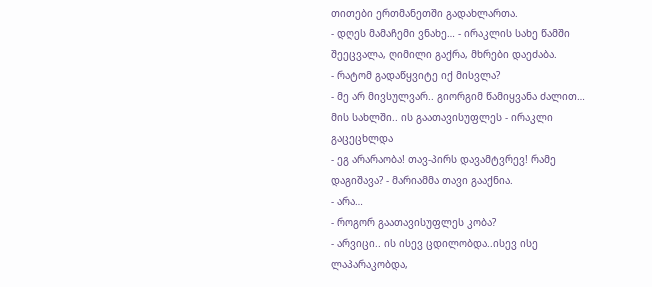თითები ერთმანეთში გადახლართა.
- დღეს მამაჩემი ვნახე… - ირაკლის სახე წამში შეეცვალა, ღიმილი გაქრა, მხრები დაეძაბა.
- რატომ გადაწყვიტე იქ მისვლა?
- მე არ მივსულვარ.. გიორგიმ წამიყვანა ძალით… მის სახლში.. ის გაათავისუფლეს - ირაკლი გაცეცხლდა
- ეგ არარაობა! თავ-პირს დავამტვრევ! რამე დაგიშავა? - მარიამმა თავი გააქნია.
- არა…
- როგორ გაათავისუფლეს კობა?
- არვიცი.. ის ისევ ცდილობდა..ისევ ისე ლაპარაკობდა,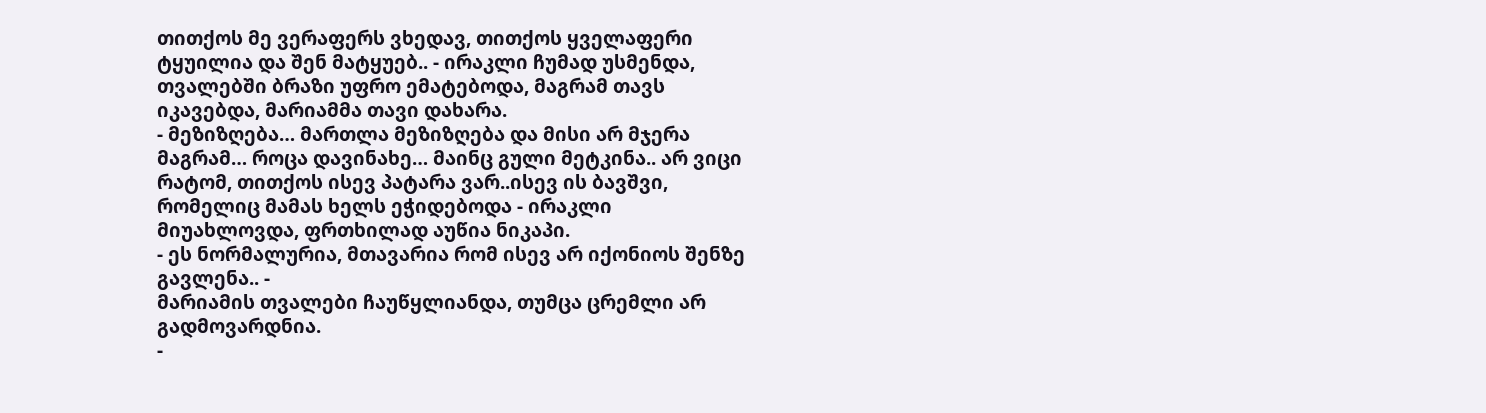თითქოს მე ვერაფერს ვხედავ, თითქოს ყველაფერი ტყუილია და შენ მატყუებ.. - ირაკლი ჩუმად უსმენდა, თვალებში ბრაზი უფრო ემატებოდა, მაგრამ თავს იკავებდა, მარიამმა თავი დახარა.
- მეზიზღება… მართლა მეზიზღება და მისი არ მჯერა მაგრამ… როცა დავინახე… მაინც გული მეტკინა.. არ ვიცი რატომ, თითქოს ისევ პატარა ვარ..ისევ ის ბავშვი, რომელიც მამას ხელს ეჭიდებოდა - ირაკლი მიუახლოვდა, ფრთხილად აუწია ნიკაპი.
- ეს ნორმალურია, მთავარია რომ ისევ არ იქონიოს შენზე გავლენა.. -
მარიამის თვალები ჩაუწყლიანდა, თუმცა ცრემლი არ გადმოვარდნია.
-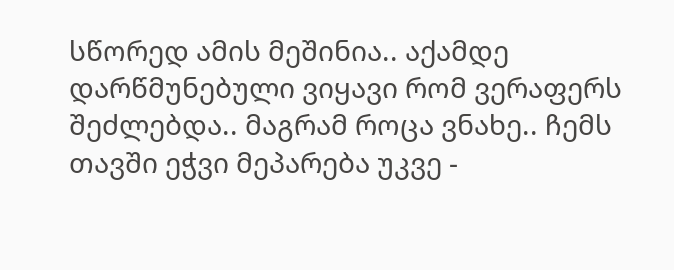სწორედ ამის მეშინია.. აქამდე დარწმუნებული ვიყავი რომ ვერაფერს შეძლებდა.. მაგრამ როცა ვნახე.. ჩემს თავში ეჭვი მეპარება უკვე -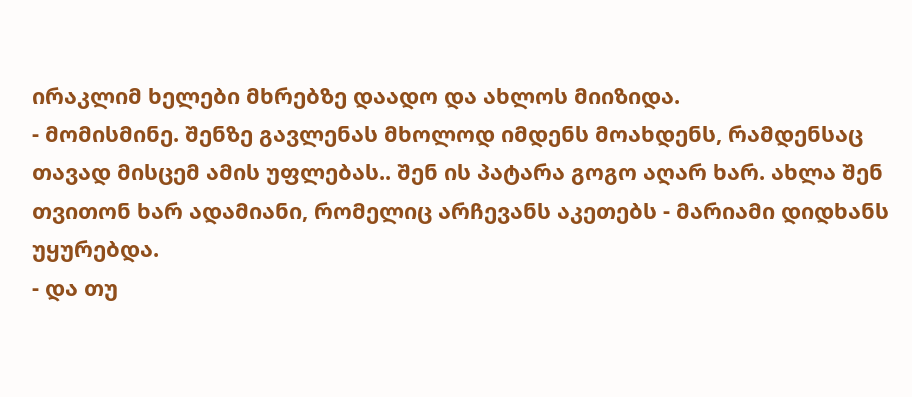ირაკლიმ ხელები მხრებზე დაადო და ახლოს მიიზიდა.
- მომისმინე. შენზე გავლენას მხოლოდ იმდენს მოახდენს, რამდენსაც თავად მისცემ ამის უფლებას.. შენ ის პატარა გოგო აღარ ხარ. ახლა შენ თვითონ ხარ ადამიანი, რომელიც არჩევანს აკეთებს - მარიამი დიდხანს უყურებდა.
- და თუ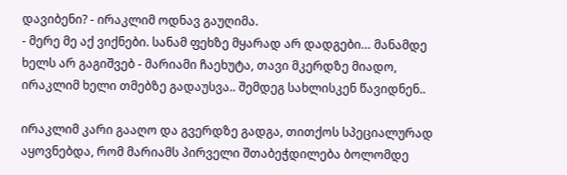დავიბენი? - ირაკლიმ ოდნავ გაუღიმა.
- მერე მე აქ ვიქნები. სანამ ფეხზე მყარად არ დადგები… მანამდე ხელს არ გაგიშვებ - მარიამი ჩაეხუტა, თავი მკერდზე მიადო, ირაკლიმ ხელი თმებზე გადაუსვა.. შემდეგ სახლისკენ წავიდნენ..

ირაკლიმ კარი გააღო და გვერდზე გადგა, თითქოს სპეციალურად აყოვნებდა, რომ მარიამს პირველი შთაბეჭდილება ბოლომდე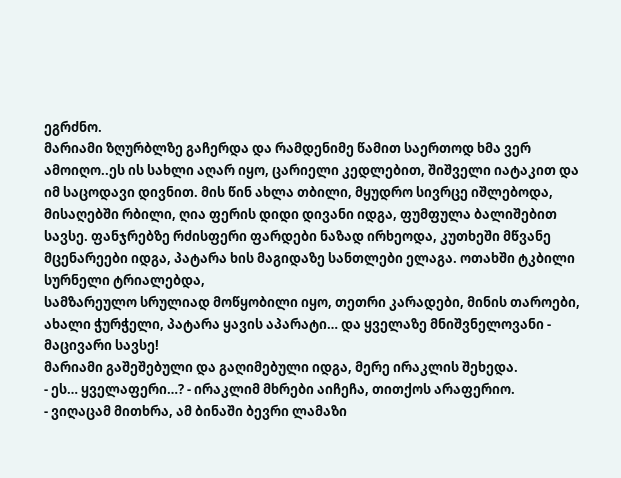ეგრძნო.
მარიამი ზღურბლზე გაჩერდა და რამდენიმე წამით საერთოდ ხმა ვერ ამოიღო..ეს ის სახლი აღარ იყო, ცარიელი კედლებით, შიშველი იატაკით და იმ საცოდავი დივნით. მის წინ ახლა თბილი, მყუდრო სივრცე იშლებოდა, მისაღებში რბილი, ღია ფერის დიდი დივანი იდგა, ფუმფულა ბალიშებით სავსე. ფანჯრებზე რძისფერი ფარდები ნაზად ირხეოდა, კუთხეში მწვანე მცენარეები იდგა, პატარა ხის მაგიდაზე სანთლები ელაგა. ოთახში ტკბილი სურნელი ტრიალებდა,
სამზარეულო სრულიად მოწყობილი იყო, თეთრი კარადები, მინის თაროები, ახალი ჭურჭელი, პატარა ყავის აპარატი… და ყველაზე მნიშვნელოვანი - მაცივარი სავსე!
მარიამი გაშეშებული და გაღიმებული იდგა, მერე ირაკლის შეხედა.
- ეს… ყველაფერი…? - ირაკლიმ მხრები აიჩეჩა, თითქოს არაფერიო.
- ვიღაცამ მითხრა, ამ ბინაში ბევრი ლამაზი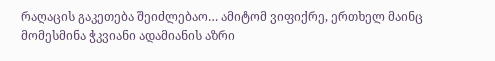რაღაცის გაკეთება შეიძლებაო… ამიტომ ვიფიქრე, ერთხელ მაინც მომესმინა ჭკვიანი ადამიანის აზრი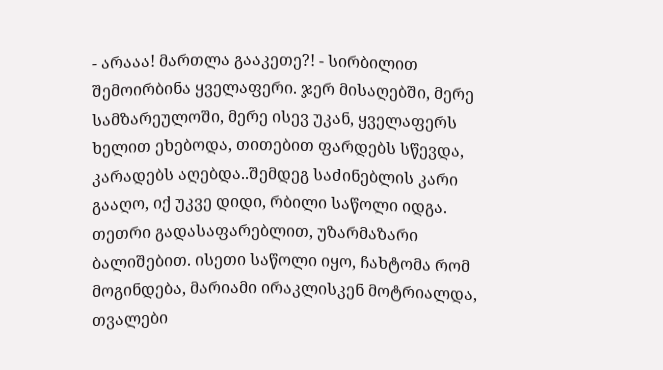- არააა! მართლა გააკეთე?! - სირბილით შემოირბინა ყველაფერი. ჯერ მისაღებში, მერე სამზარეულოში, მერე ისევ უკან, ყველაფერს ხელით ეხებოდა, თითებით ფარდებს სწევდა, კარადებს აღებდა..შემდეგ საძინებლის კარი გააღო, იქ უკვე დიდი, რბილი საწოლი იდგა. თეთრი გადასაფარებლით, უზარმაზარი ბალიშებით. ისეთი საწოლი იყო, ჩახტომა რომ მოგინდება, მარიამი ირაკლისკენ მოტრიალდა, თვალები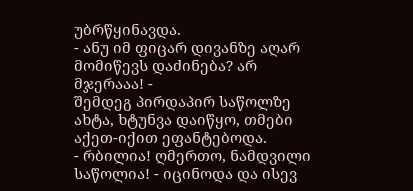უბრწყინავდა.
- ანუ იმ ფიცარ დივანზე აღარ მომიწევს დაძინება? არ მჯერააა! -
შემდეგ პირდაპირ საწოლზე ახტა, ხტუნვა დაიწყო, თმები აქეთ-იქით ეფანტებოდა.
- რბილია! ღმერთო, ნამდვილი საწოლია! - იცინოდა და ისევ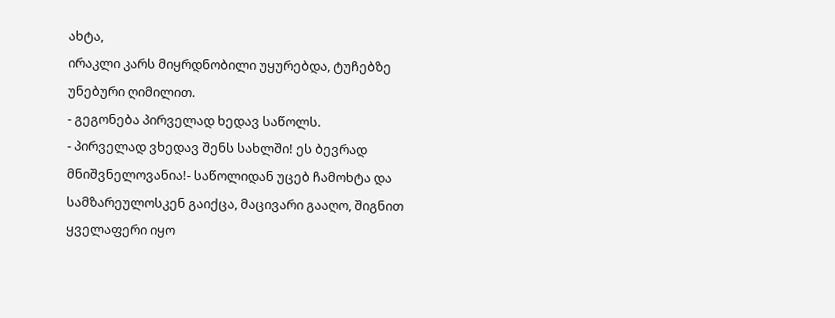ახტა,
ირაკლი კარს მიყრდნობილი უყურებდა, ტუჩებზე უნებური ღიმილით.
- გეგონება პირველად ხედავ საწოლს.
- პირველად ვხედავ შენს სახლში! ეს ბევრად მნიშვნელოვანია!- საწოლიდან უცებ ჩამოხტა და სამზარეულოსკენ გაიქცა, მაცივარი გააღო, შიგნით ყველაფერი იყო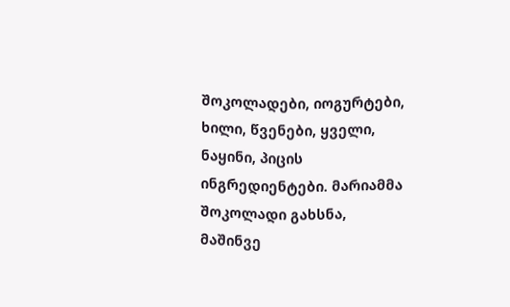შოკოლადები, იოგურტები, ხილი, წვენები, ყველი, ნაყინი, პიცის ინგრედიენტები. მარიამმა შოკოლადი გახსნა, მაშინვე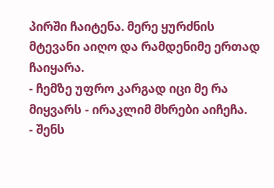პირში ჩაიტენა. მერე ყურძნის მტევანი აიღო და რამდენიმე ერთად ჩაიყარა.
- ჩემზე უფრო კარგად იცი მე რა მიყვარს - ირაკლიმ მხრები აიჩეჩა.
- შენს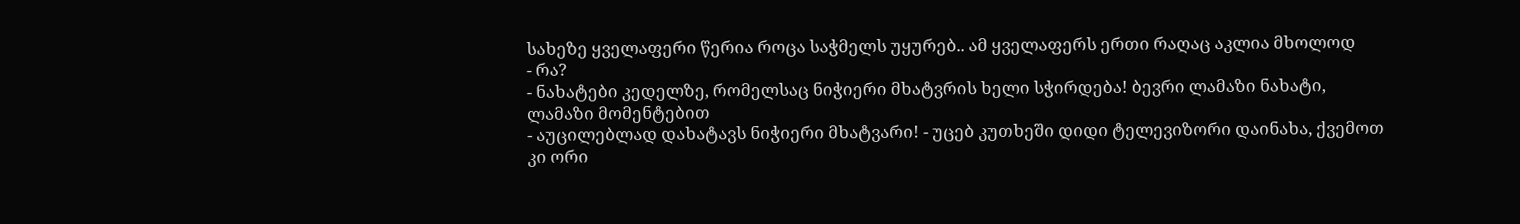სახეზე ყველაფერი წერია როცა საჭმელს უყურებ.. ამ ყველაფერს ერთი რაღაც აკლია მხოლოდ
- რა?
- ნახატები კედელზე, რომელსაც ნიჭიერი მხატვრის ხელი სჭირდება! ბევრი ლამაზი ნახატი, ლამაზი მომენტებით
- აუცილებლად დახატავს ნიჭიერი მხატვარი! - უცებ კუთხეში დიდი ტელევიზორი დაინახა, ქვემოთ კი ორი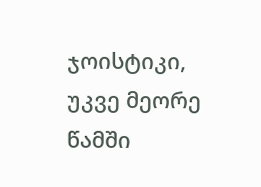ჯოისტიკი, უკვე მეორე წამში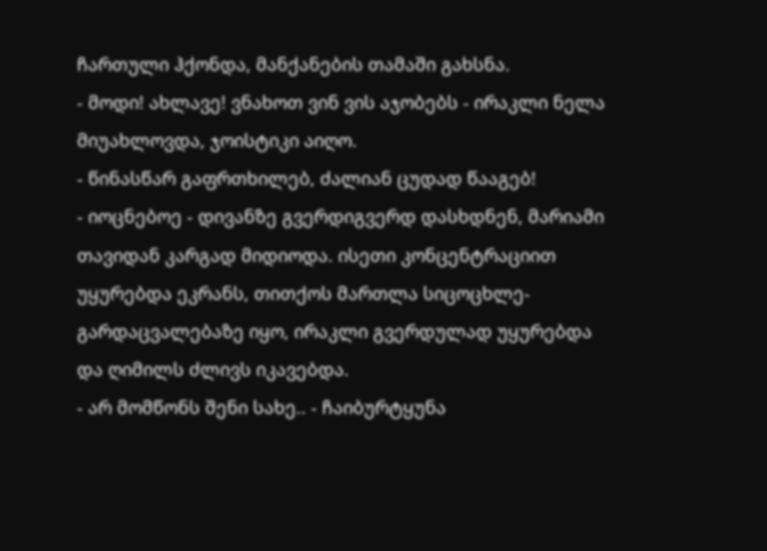ჩართული ჰქონდა, მანქანების თამაში გახსნა.
- მოდი! ახლავე! ვნახოთ ვინ ვის აჯობებს - ირაკლი ნელა მიუახლოვდა, ჯოისტიკი აიღო.
- წინასწარ გაფრთხილებ, ძალიან ცუდად წააგებ!
- იოცნებოე - დივანზე გვერდიგვერდ დასხდნენ, მარიამი თავიდან კარგად მიდიოდა. ისეთი კონცენტრაციით უყურებდა ეკრანს, თითქოს მართლა სიცოცხლე-გარდაცვალებაზე იყო, ირაკლი გვერდულად უყურებდა და ღიმილს ძლივს იკავებდა.
- არ მომწონს შენი სახე.. - ჩაიბურტყუნა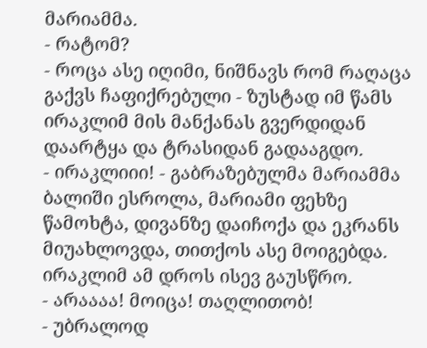მარიამმა.
- რატომ?
- როცა ასე იღიმი, ნიშნავს რომ რაღაცა გაქვს ჩაფიქრებული - ზუსტად იმ წამს ირაკლიმ მის მანქანას გვერდიდან დაარტყა და ტრასიდან გადააგდო.
- ირაკლიიი! - გაბრაზებულმა მარიამმა ბალიში ესროლა, მარიამი ფეხზე წამოხტა, დივანზე დაიჩოქა და ეკრანს მიუახლოვდა, თითქოს ასე მოიგებდა. ირაკლიმ ამ დროს ისევ გაუსწრო.
- არაააა! მოიცა! თაღლითობ!
- უბრალოდ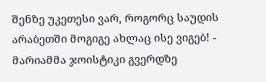შენზე უკეთესი ვარ, როგორც საუდის არაბეთში მოგიგე ახლაც ისე ვიგებ! - მარიამმა ჯოისტიკი გვერდზე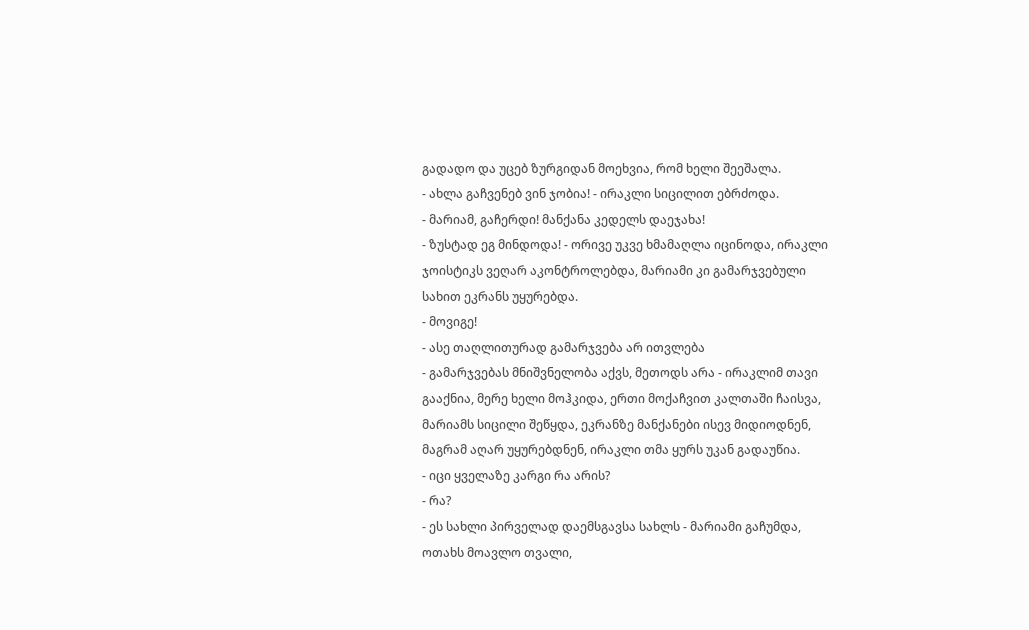გადადო და უცებ ზურგიდან მოეხვია, რომ ხელი შეეშალა.
- ახლა გაჩვენებ ვინ ჯობია! - ირაკლი სიცილით ებრძოდა.
- მარიამ, გაჩერდი! მანქანა კედელს დაეჯახა!
- ზუსტად ეგ მინდოდა! - ორივე უკვე ხმამაღლა იცინოდა, ირაკლი ჯოისტიკს ვეღარ აკონტროლებდა, მარიამი კი გამარჯვებული სახით ეკრანს უყურებდა.
- მოვიგე!
- ასე თაღლითურად გამარჯვება არ ითვლება
- გამარჯვებას მნიშვნელობა აქვს, მეთოდს არა - ირაკლიმ თავი გააქნია, მერე ხელი მოჰკიდა, ერთი მოქაჩვით კალთაში ჩაისვა, მარიამს სიცილი შეწყდა, ეკრანზე მანქანები ისევ მიდიოდნენ, მაგრამ აღარ უყურებდნენ, ირაკლი თმა ყურს უკან გადაუწია.
- იცი ყველაზე კარგი რა არის?
- რა?
- ეს სახლი პირველად დაემსგავსა სახლს - მარიამი გაჩუმდა, ოთახს მოავლო თვალი,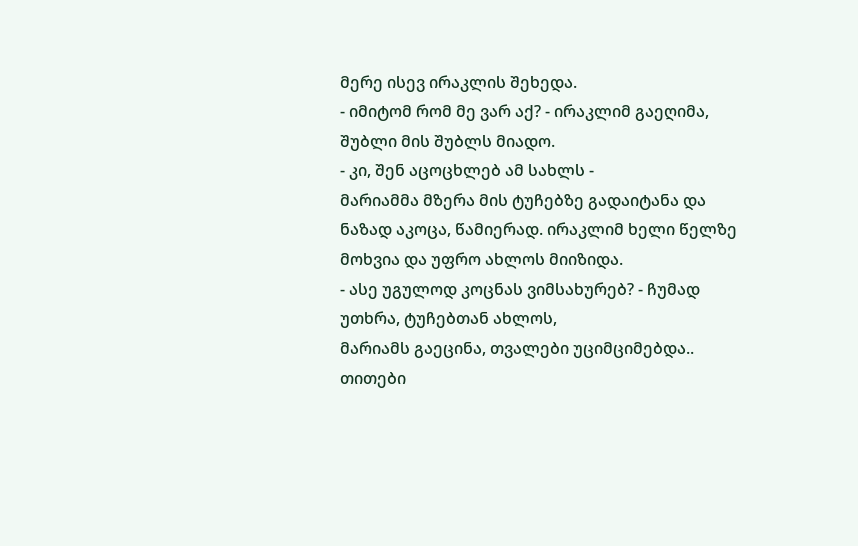მერე ისევ ირაკლის შეხედა.
- იმიტომ რომ მე ვარ აქ? - ირაკლიმ გაეღიმა, შუბლი მის შუბლს მიადო.
- კი, შენ აცოცხლებ ამ სახლს -
მარიამმა მზერა მის ტუჩებზე გადაიტანა და ნაზად აკოცა, წამიერად. ირაკლიმ ხელი წელზე მოხვია და უფრო ახლოს მიიზიდა.
- ასე უგულოდ კოცნას ვიმსახურებ? - ჩუმად უთხრა, ტუჩებთან ახლოს,
მარიამს გაეცინა, თვალები უციმციმებდა.. თითები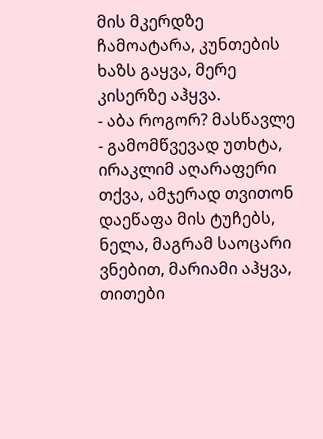მის მკერდზე ჩამოატარა, კუნთების ხაზს გაყვა, მერე კისერზე აჰყვა.
- აბა როგორ? მასწავლე - გამომწვევად უთხტა, ირაკლიმ აღარაფერი თქვა, ამჯერად თვითონ დაეწაფა მის ტუჩებს, ნელა, მაგრამ საოცარი ვნებით, მარიამი აჰყვა, თითები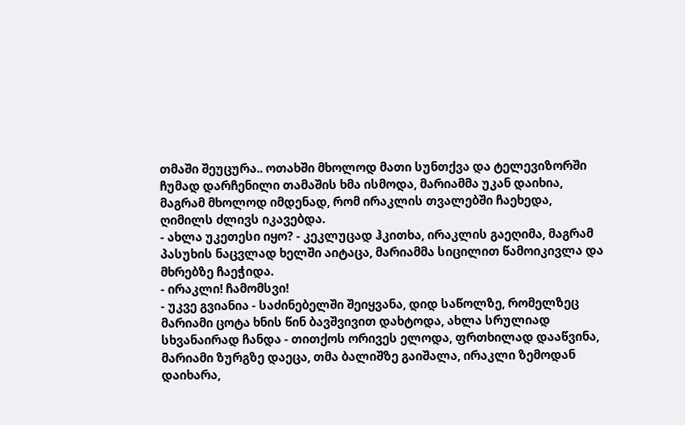თმაში შეუცურა.. ოთახში მხოლოდ მათი სუნთქვა და ტელევიზორში ჩუმად დარჩენილი თამაშის ხმა ისმოდა, მარიამმა უკან დაიხია, მაგრამ მხოლოდ იმდენად, რომ ირაკლის თვალებში ჩაეხედა, ღიმილს ძლივს იკავებდა.
- ახლა უკეთესი იყო? - კეკლუცად ჰკითხა, ირაკლის გაეღიმა, მაგრამ პასუხის ნაცვლად ხელში აიტაცა, მარიამმა სიცილით წამოიკივლა და მხრებზე ჩაეჭიდა.
- ირაკლი! ჩამომსვი!
- უკვე გვიანია - საძინებელში შეიყვანა, დიდ საწოლზე, რომელზეც მარიამი ცოტა ხნის წინ ბავშვივით დახტოდა, ახლა სრულიად სხვანაირად ჩანდა - თითქოს ორივეს ელოდა, ფრთხილად დააწვინა, მარიამი ზურგზე დაეცა, თმა ბალიშზე გაიშალა, ირაკლი ზემოდან დაიხარა,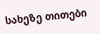სახეზე თითები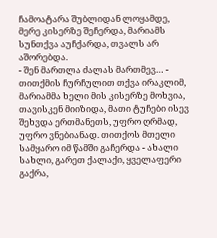ჩამოატარა შუბლიდან ლოყამდე, მერე კისერზე შეჩერდა, მარიამს სუნთქვა აუჩქარდა, თვალს არ აშორებდა.
- შენ მართლა ძალას მართმევ… - თითქმის ჩურჩულით თქვა ირაკლიმ,
მარიამმა ხელი მის კისერზე მოხვია, თავისკენ მიიზიდა, მათი ტუჩები ისევ შეხვდა ერთმანეთს, უფრო ღრმად, უფრო ვნებიანად. თითქოს მთელი სამყარო იმ წამში გაჩერდა - ახალი სახლი, გარეთ ქალაქი, ყველაფერი გაქრა,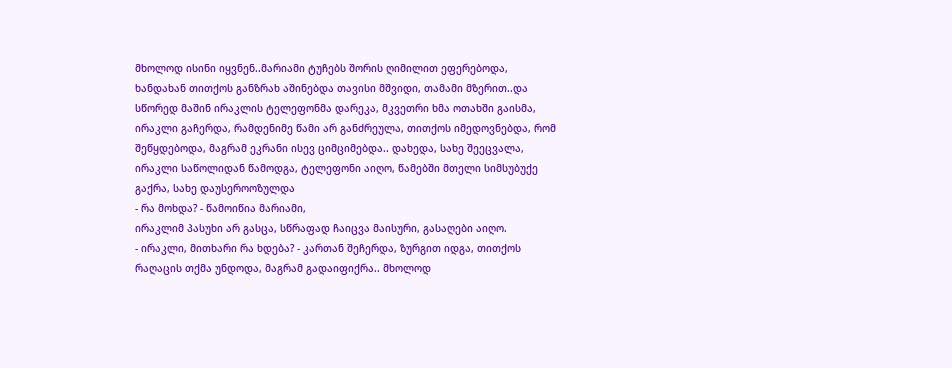მხოლოდ ისინი იყვნენ..მარიამი ტუჩებს შორის ღიმილით ეფერებოდა, ხანდახან თითქოს განზრახ აშინებდა თავისი მშვიდი, თამამი მზერით..და სწორედ მაშინ ირაკლის ტელეფონმა დარეკა, მკვეთრი ხმა ოთახში გაისმა, ირაკლი გაჩერდა, რამდენიმე წამი არ განძრეულა, თითქოს იმედოვნებდა, რომ შეწყდებოდა, მაგრამ ეკრანი ისევ ციმციმებდა.. დახედა, სახე შეეცვალა, ირაკლი საწოლიდან წამოდგა, ტელეფონი აიღო, წამებში მთელი სიმსუბუქე გაქრა, სახე დაუსეროოზულდა
- რა მოხდა? - წამოიწია მარიამი,
ირაკლიმ პასუხი არ გასცა, სწრაფად ჩაიცვა მაისური, გასაღები აიღო.
- ირაკლი, მითხარი რა ხდება? - კართან შეჩერდა, ზურგით იდგა, თითქოს რაღაცის თქმა უნდოდა, მაგრამ გადაიფიქრა.. მხოლოდ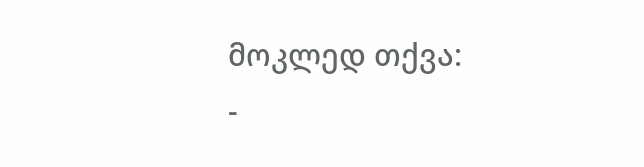მოკლედ თქვა:
-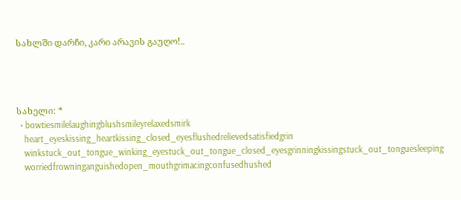სახლში დარჩი, კარი არავის გაუღო!..




სახელი: *
  • bowtiesmilelaughingblushsmileyrelaxedsmirk
    heart_eyeskissing_heartkissing_closed_eyesflushedrelievedsatisfiedgrin
    winkstuck_out_tongue_winking_eyestuck_out_tongue_closed_eyesgrinningkissingstuck_out_tonguesleeping
    worriedfrowninganguishedopen_mouthgrimacingconfusedhushed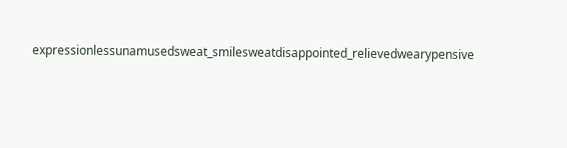expressionlessunamusedsweat_smilesweatdisappointed_relievedwearypensive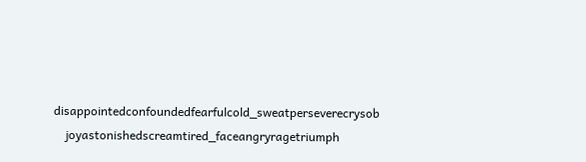disappointedconfoundedfearfulcold_sweatperseverecrysob
    joyastonishedscreamtired_faceangryragetriumph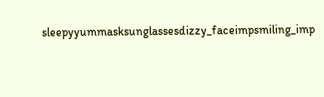sleepyyummasksunglassesdizzy_faceimpsmiling_imp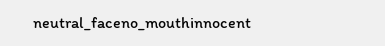neutral_faceno_mouthinnocent